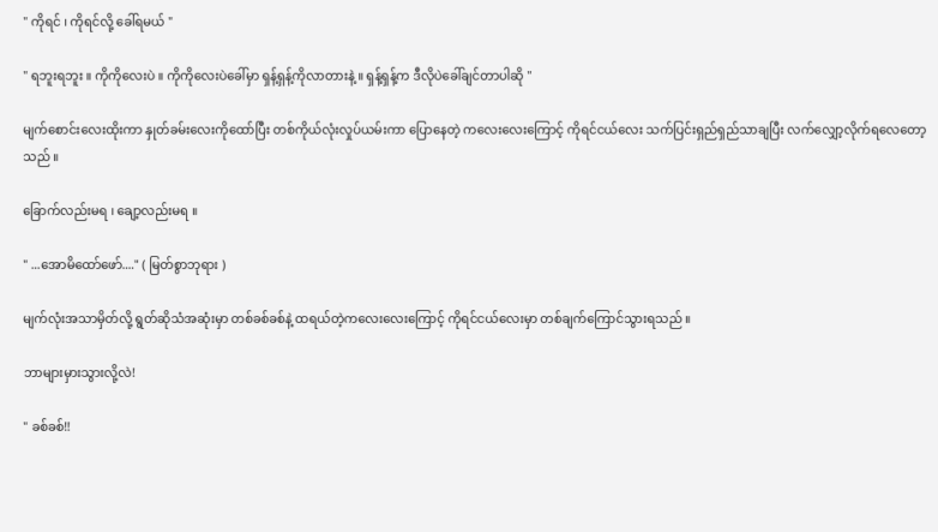" ကိုရင် ၊ ကိုရင်လို့ ခေါ်ရမယ် "

" ရဘူးရဘူး ။ ကိုကိုလေးပဲ ။ ကိုကိုလေးပဲခေါ်မှာ ရှန့်ရှန့်ကိုလာတားနဲ့ ။ ရှန့်ရှန့်က ဒီလိုပဲခေါ်ချင်တာပါဆို "

မျက်စောင်းလေးထိုးကာ နှုတ်ခမ်းလေးကိုထော်ပြီး တစ်ကိုယ်လုံးလှုပ်ယမ်းကာ ပြောနေတဲ့ ကလေးလေးကြောင့် ကိုရင်ငယ်လေး သက်ပြင်းရှည်ရှည်သာချပြီး လက်လျှော့လိုက်ရလေတော့သည် ။

ခြောက်လည်းမရ ၊ ချော့လည်းမရ ။

" ...အောမိထော်ဖော်...." ( မြတ်စွာဘုရား )

မျက်လုံးအသာမှိတ်လို့ ရွတ်ဆိုသံအဆုံးမှာ တစ်ခစ်ခစ်နဲ့ ထရယ်တဲ့ကလေးလေးကြောင့် ကိုရင်ငယ်လေးမှာ တစ်ချက်ကြောင်သွားရသည် ။

ဘာများမှားသွားလို့လဲ!

" ခစ်ခစ်!!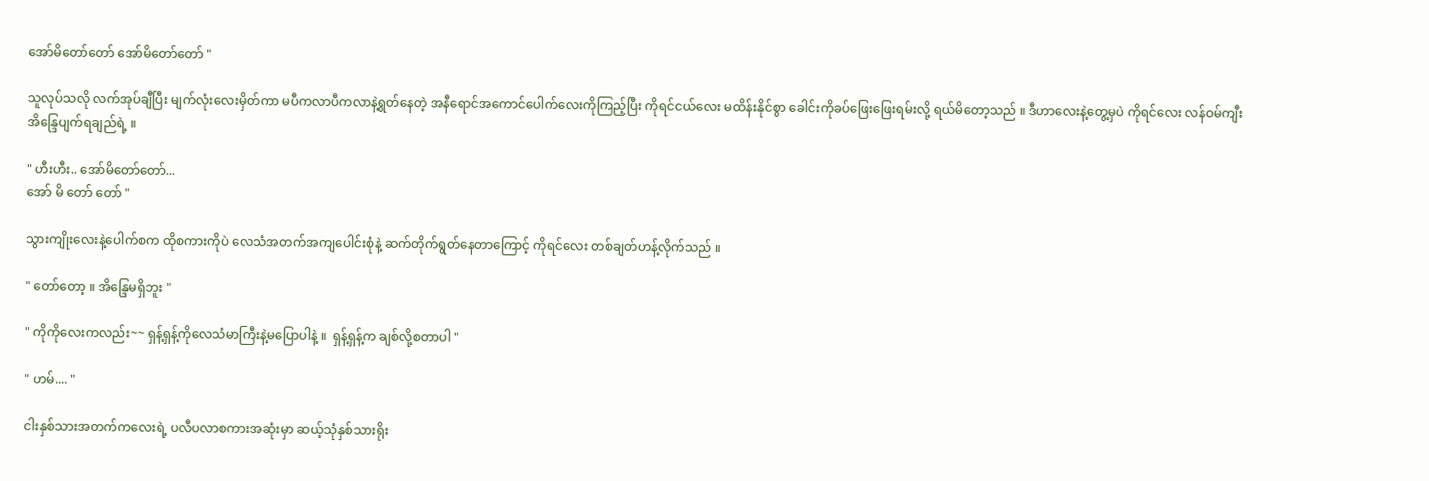အော်မိတော်တော် အော်မိတော်တော် "

သူလုပ်သလို လက်အုပ်ချီပြီး မျက်လုံးလေးမှိတ်ကာ မပီကလာပီကလာနဲ့ရွတ်နေတဲ့ အနီရောင်အကောင်ပေါက်လေးကိုကြည့်ပြီး ကိုရင်ငယ်လေး မထိန်းနိုင်စွာ ခေါင်းကိုခပ်ဖြေးဖြေးရမ်းလို့ ရယ်မိတော့သည် ။ ဒီဟာလေးနဲ့တွေ့မှပဲ ကိုရင်လေး လန်ဝမ်ကျီး အိန္ဒြေပျက်ရချည်ရဲ့ ။

" ဟီးဟီး.. အော်မိတော်တော်...
အော် မိ တော် တော် "

သွားကျိုးလေးနဲ့ပေါက်စက ထိုစကားကိုပဲ လေသံအတက်အကျပေါင်းစုံနဲ့ ဆက်တိုက်ရွတ်နေတာကြောင့် ကိုရင်လေး တစ်ချတ်ဟန့်လိုက်သည် ။

" တော်တော့ ။ အိန္ဒြေမရှိဘူး "

" ကိုကိုလေးကလည်း~~ ရှန့်ရှန့်ကိုလေသံမာကြီးနဲ့မပြောပါနဲ့ ။  ရှန့်ရှန့်က ချစ်လို့စတာပါ "

" ဟမ်.... "

ငါးနှစ်သားအတက်ကလေးရဲ့ ပလီပလာစကားအဆုံးမှာ ဆယ့်သုံနှစ်သားရိုး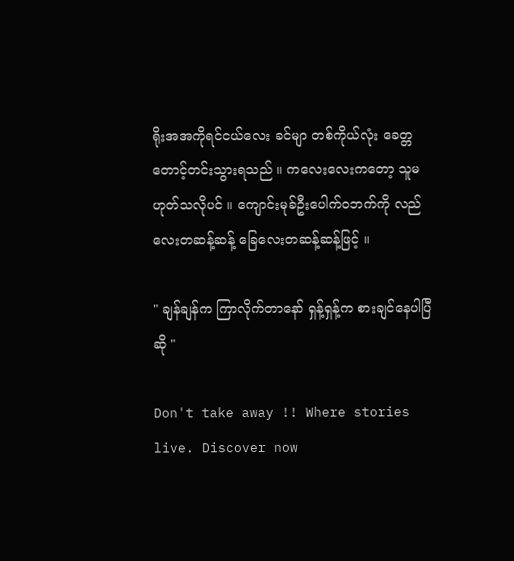ရိုးအအကိုရင်ငယ်လေး ခင်မျာ တစ်ကိုယ်လုံး ခေတ္တတောင့်တင်းသွားရသည် ။ ကလေးလေးကတော့ သူမဟုတ်သလိုပင် ။ ကျောင်းမုခ်ဦးပေါက်ဝဘက်ကို လည်လေးတဆန့်ဆန့် ခြေလေးတဆန့်ဆန့်ဖြင့် ။

" ချန်ချန်က ကြာလိုက်တာနော် ရှန့်ရှန့်က စားချင်နေပါပြီဆို "

Don't take away !! Where stories live. Discover now